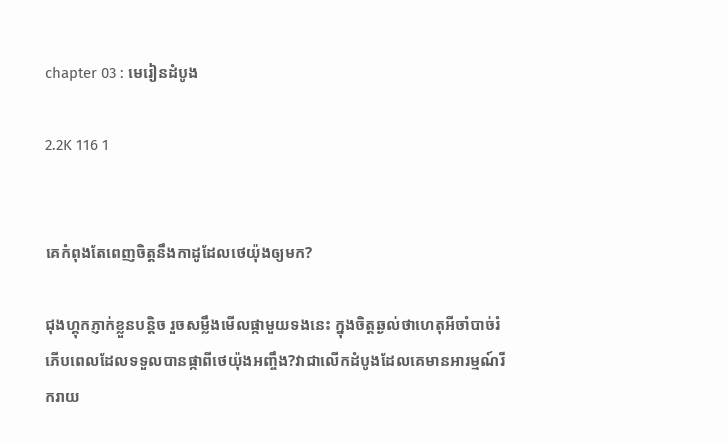chapter 03 : មេរៀនដំបូង

2.2K 116 1


គេកំពុងតែពេញចិត្តនឹងកាដូដែលថេយ៉ុងឲ្យមក?

ជុងហ្គុកភ្ញាក់ខ្លួនបន្តិច រួចសម្លឹងមើលផ្កាមួយទងនេះ ក្នុងចិត្តឆ្ងល់ថាហេតុអីចាំបាច់រំភើបពេលដែលទទួលបានផ្កាពីថេយ៉ុងអញ្ចឹង?វាជាលើកដំបូងដែលគេមានអារម្មណ៍រីករាយ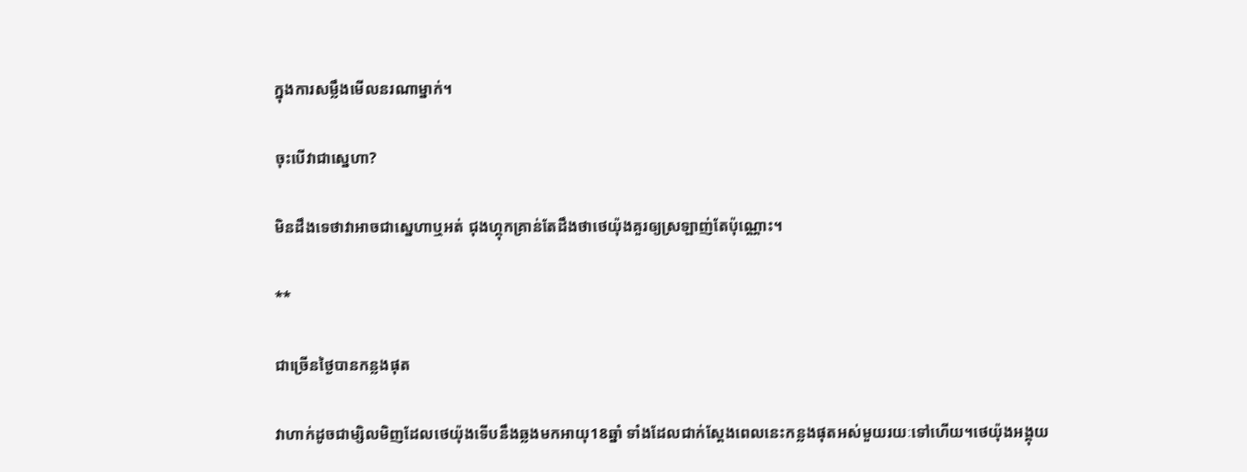ក្នុងការសម្លឹងមើលនរណាម្នាក់។

ចុះបើវាជាស្នេហា?

មិនដឹងទេថាវាអាចជាស្នេហាឬអត់ ជុងហ្គុកគ្រាន់តែដឹងថាថេយ៉ុងគួរឲ្យស្រឡាញ់តែប៉ុណ្ណោះ។

**

ជាច្រើនថ្ងៃបានកន្លងផុត

វាហាក់ដូចជាម្សិលមិញដែលថេយ៉ុងទើបនឹងឆ្លងមកអាយុ18ឆ្នាំ ទាំងដែលជាក់ស្ដែងពេលនេះកន្លងផុតអស់មួយរយៈទៅហើយ។ថេយ៉ុងអង្គុយ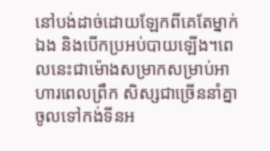នៅបង់ដាច់ដោយឡែកពីគេតែម្នាក់ឯង និងបើកប្រអប់បាយឡើង។ពេលនេះជាម៉ោងសម្រាកសម្រាប់អាហារពេលព្រឹក សិស្សជាច្រើននាំគ្នាចូលទៅកង់ទីនអ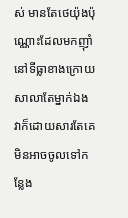ស់ មានតែថេយ៉ុងប៉ុណ្ណោះដែលមកញ៉ាំនៅទីធ្លាខាងក្រោយសាលាតែម្នាក់ឯង វាក៏ដោយសារតែគេមិនអាចចូលទៅកន្លែង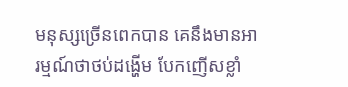មនុស្សច្រើនពេកបាន គេនឹងមានអារម្មណ៍ថាថប់ដង្ហើម បែកញើសខ្លាំ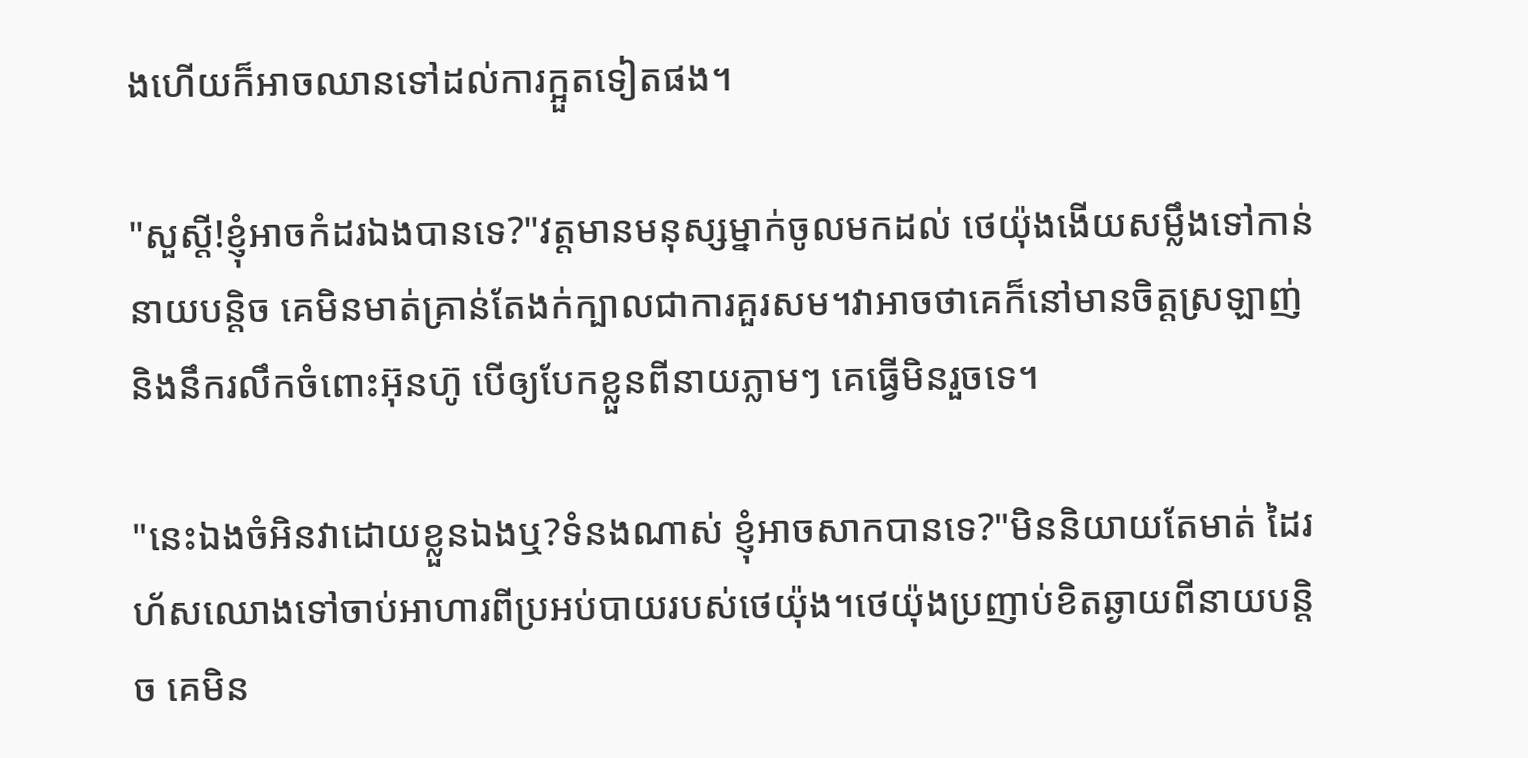ងហើយក៏អាចឈានទៅដល់ការក្អួតទៀតផង។

"សួស្ដី!ខ្ញុំអាចកំដរឯងបានទេ?"វត្តមានមនុស្សម្នាក់ចូលមកដល់ ថេយ៉ុងងើយសម្លឹងទៅកាន់នាយបន្តិច គេមិនមាត់គ្រាន់តែងក់ក្បាលជាការគួរសម។វាអាចថាគេក៏នៅមានចិត្តស្រឡាញ់ និងនឹករលឹកចំពោះអ៊ុនហ៊ូ បើឲ្យបែកខ្លួនពីនាយភ្លាមៗ គេធ្វើមិនរួចទេ។

"នេះឯងចំអិនវាដោយខ្លួនឯងឬ?ទំនងណាស់ ខ្ញុំអាចសាកបានទេ?"មិននិយាយតែមាត់ ដៃរហ័សឈោងទៅចាប់អាហារពីប្រអប់បាយរបស់ថេយ៉ុង។ថេយ៉ុងប្រញាប់ខិតឆ្ងាយពីនាយបន្តិច គេមិន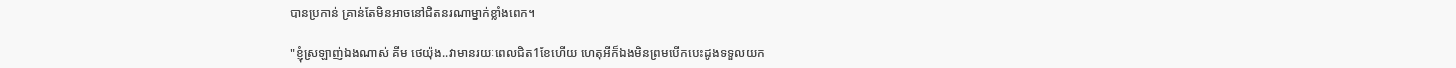បានប្រកាន់ គ្រាន់តែមិនអាចនៅជិតនរណាម្នាក់ខ្លាំងពេក។

"ខ្ញុំស្រឡាញ់ឯងណាស់ គីម ថេយ៉ុង..វាមានរយៈពេលជិត1ខែហើយ ហេតុអីក៏ឯងមិនព្រមបើកបេះដូងទទួលយក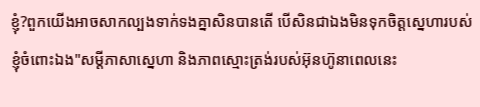ខ្ញុំ?ពួកយើងអាចសាកល្បងទាក់ទងគ្នាសិនបានតើ បើសិនជាឯងមិនទុកចិត្តស្នេហារបស់ខ្ញុំចំពោះឯង"សម្ដីភាសាស្នេហា និងភាពស្មោះត្រង់របស់អ៊ុនហ៊ូនាពេលនេះ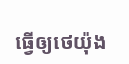ធ្វើឲ្យថេយ៉ុង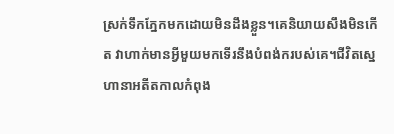ស្រក់ទឹកភ្នែកមកដោយមិនដឹងខ្លួន។គេនិយាយសឹងមិនកើត វាហាក់មានអ្វីមួយមកទើរនឹងបំពង់ករបស់គេ។ជីវិតស្នេហានាអតីតកាលកំពុង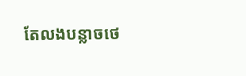តែលងបន្លាចថេ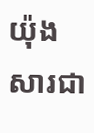យ៉ុងសារជា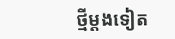ថ្មីម្ដងទៀត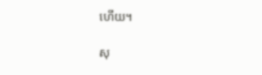ហើយ។

សុ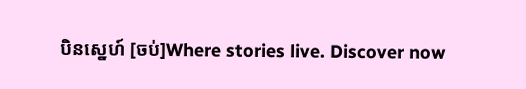បិនស្នេហ៍ [ចប់]Where stories live. Discover now